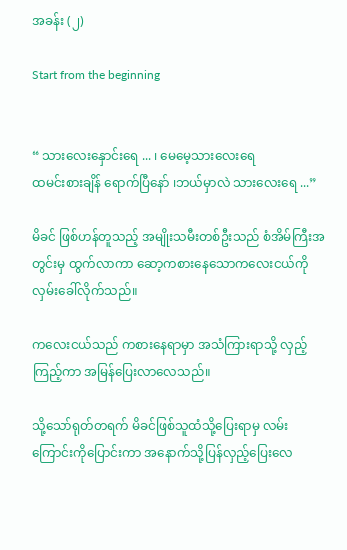အခန်း (၂)

Start from the beginning


“ သားလေးနှောင်းရေ ... ၊ မေမေ့သားလေးရေ
ထမင်းစားချိန် ရောက်ပြီနော် ၊ဘယ်မှာလဲ သားလေးရေ ...”

မိခင် ဖြစ်ဟန်တူသည့် အမျိုးသမီးတစ်ဦးသည် စံအိမ်ကြီးအတွင်းမှ ထွက်လာကာ ဆော့ကစားနေသောကလေးငယ်ကိုလှမ်းခေါ်လိုက်သည်။

ကလေးငယ်သည် ကစားနေရာမှာ အသံကြားရာသို့ လှည့်ကြည့်ကာ အမြန်ပြေးလာလေသည်။

သို့သော်ရုတ်တရက် မိခင်ဖြစ်သူထံသို့ပြေးရာမှ လမ်းကြောင်းကိုပြောင်းကာ အနောက်သို့ပြန်လှည့်ပြေးလေ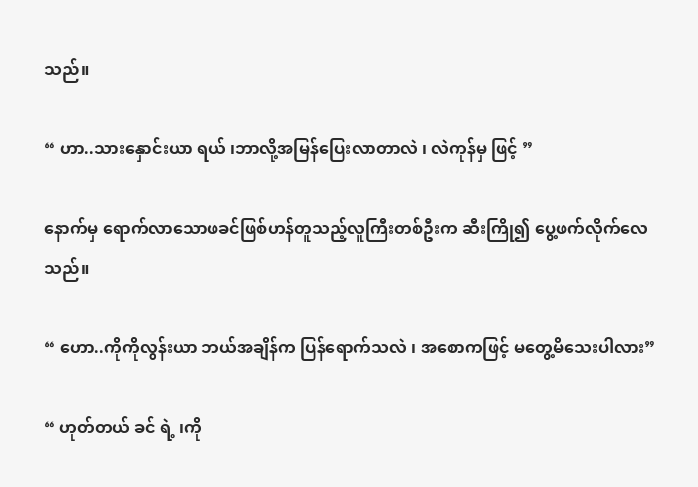သည်။

“ ဟာ..သားနှောင်းယာ ရယ် ၊ဘာလို့အမြန်ပြေးလာတာလဲ ၊ လဲကုန်မှ ဖြင့် ”

နောက်မှ ရောက်လာသောဖခင်ဖြစ်ဟန်တူသည့်လူကြီးတစ်ဦးက ဆီးကြို၍ ပွေ့ဖက်လိုက်လေသည်။

“ ဟော..ကိုကိုလွန်းယာ ဘယ်အချိန်က ပြန်ရောက်သလဲ ၊ အစောကဖြင့် မတွေ့မိသေးပါလား”

“ ဟုတ်တယ် ခင် ရဲ့ ၊ကို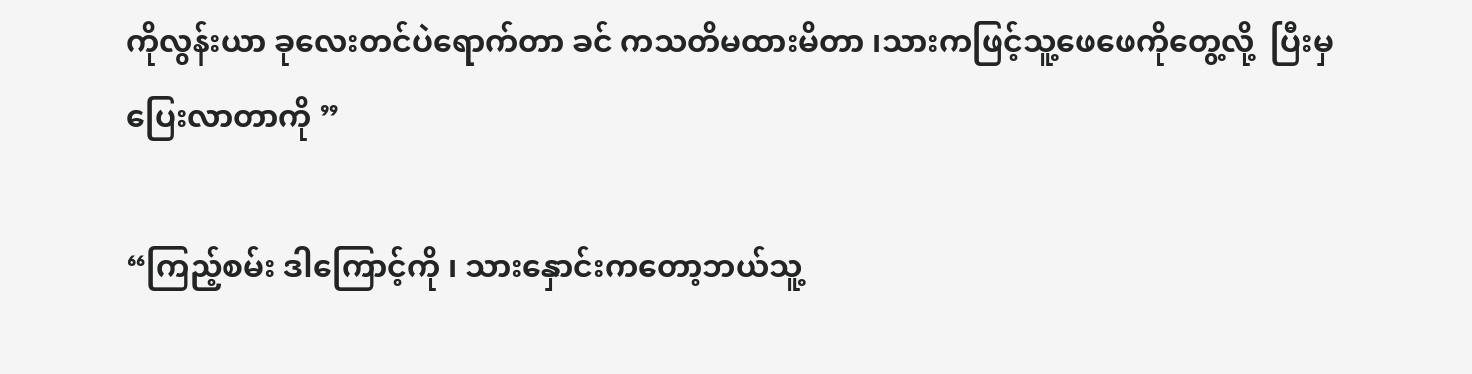ကိုလွန်းယာ ခုလေးတင်ပဲရောက်တာ ခင် ကသတိမထားမိတာ ၊သားကဖြင့်သူ့ဖေဖေကိုတွေ့လို့  ပြီးမှပြေးလာတာကို ”

“ကြည့်စမ်း ဒါကြောင့်ကို ၊ သားနှောင်းကတော့ဘယ်သူ့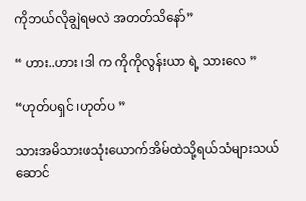ကိုဘယ်လိုချွဲရမလဲ အတတ်သိနော်”

“ ဟား..ဟား ၊ဒါ က ကိုကိုလွန်းယာ ရဲ့ သားလေ ”

“ဟုတ်ပရှင် ၊ဟုတ်ပ ”

သားအမိသားဖသုံးယောက်အိမ်ထဲသို့ရယ်သံများသယ်ဆောင်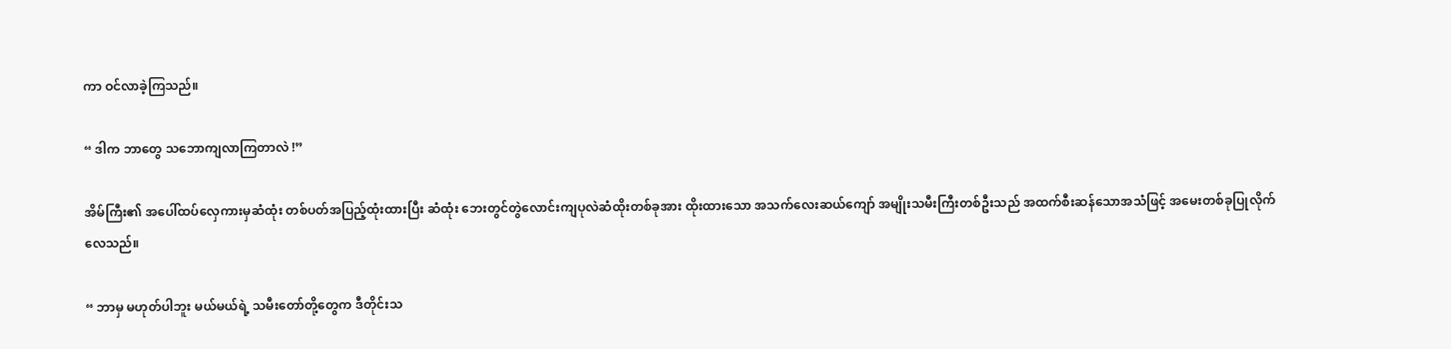ကာ ဝင်လာခဲ့ကြသည်။

“ ဒါက ဘာတွေ သဘောကျလာကြတာလဲ !”

အိမ်ကြီး၏ အပေါ်ထပ်လှေကားမှဆံထုံး တစ်ပတ်အပြည့်ထုံးထားပြီး ဆံထုံး ဘေးတွင်တွဲလောင်းကျပုလဲဆံထိုးတစ်ခုအား ထိုးထားသော အသက်လေးဆယ်ကျော် အမျိုးသမီးကြီးတစ်ဦးသည် အထက်စီးဆန်သောအသံဖြင့် အမေးတစ်ခုပြုလိုက်လေသည်။

“ ဘာမှ မဟုတ်ပါဘူး မယ်မယ်ရဲ့ သမီးတော်တို့တွေက ဒီတိုင်းသ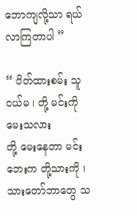ဘောကျလို့သာ ရယ်လာကြတာပါ ”

“ ပိတ်ထားစမ်း သူငယ်မ ၊ တို့ မင်းကိုမေးသလား
တို့ မေးနေတာ မင်းဘေးက တို့သားကို ၊သားတော်ဘာတွေ သ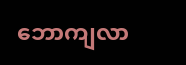ဘောကျလာ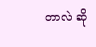တာလဲ ဆို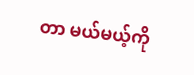တာ မယ်မယ့်ကို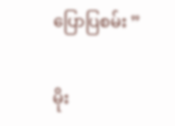ပြောပြစမ်း ”

မိုး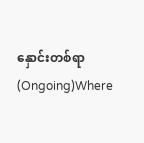နှောင်းတစ်ရာ (Ongoing)Where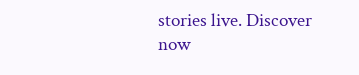stories live. Discover now